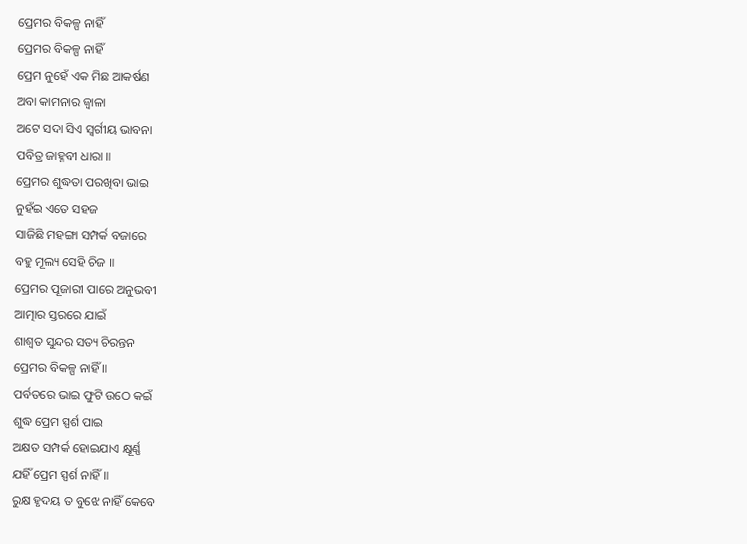ପ୍ରେମର ବିକଳ୍ପ ନାହିଁ
ପ୍ରେମର ବିକଳ୍ପ ନାହିଁ
ପ୍ରେମ ନୁହେଁ ଏକ ମିଛ ଆକର୍ଷଣ
ଅବା କାମନାର ଜ୍ଵାଳା
ଅଟେ ସଦା ସିଏ ସ୍ଵର୍ଗୀୟ ଭାବନା
ପବିତ୍ର ଜାହ୍ନବୀ ଧାରା ॥
ପ୍ରେମର ଶୁଦ୍ଧତା ପରଖିବା ଭାଇ
ନୁହଁଇ ଏତେ ସହଜ
ସାଜିଛି ମହଙ୍ଗା ସମ୍ପର୍କ ବଜାରେ
ବହୁ ମୂଲ୍ୟ ସେହି ଚିଜ ॥
ପ୍ରେମର ପୂଜାରୀ ପାରେ ଅନୁଭବୀ
ଆତ୍ମାର ସ୍ତରରେ ଯାଇଁ
ଶାଶ୍ଵତ ସୁନ୍ଦର ସତ୍ୟ ଚିରନ୍ତନ
ପ୍ରେମର ବିକଳ୍ପ ନାହିଁ ॥
ପର୍ବତରେ ଭାଇ ଫୁଟି ଉଠେ କଇଁ
ଶୁଦ୍ଧ ପ୍ରେମ ସ୍ପର୍ଶ ପାଇ
ଅକ୍ଷତ ସମ୍ପର୍କ ହୋଇଯାଏ କ୍ଷୂର୍ଣ୍ଣ
ଯହିଁ ପ୍ରେମ ସ୍ପର୍ଶ ନାହିଁ ॥
ରୁକ୍ଷ ହୃଦୟ ତ ବୁଝେ ନାହିଁ କେବେ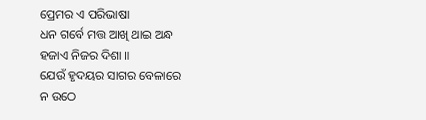ପ୍ରେମର ଏ ପରିଭାଷା
ଧନ ଗର୍ବେ ମତ୍ତ ଆଖି ଥାଇ ଅନ୍ଧ
ହଜାଏ ନିଜର ଦିଶା ॥
ଯେଉଁ ହୃଦୟର ସାଗର ବେଳାରେ
ନ ଉଠେ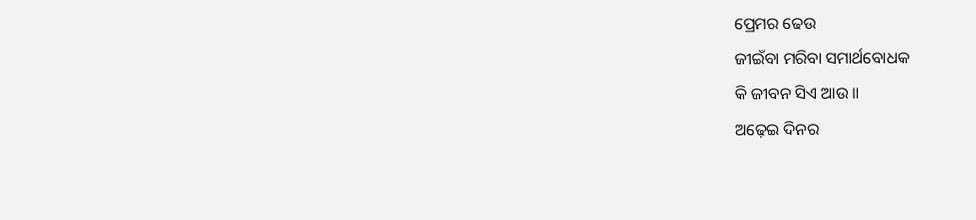ପ୍ରେମର ଢେଉ
ଜୀଇଁବା ମରିବା ସମାର୍ଥବୋଧକ
କି ଜୀବନ ସିଏ ଆଉ ॥
ଅଢ଼େଇ ଦିନର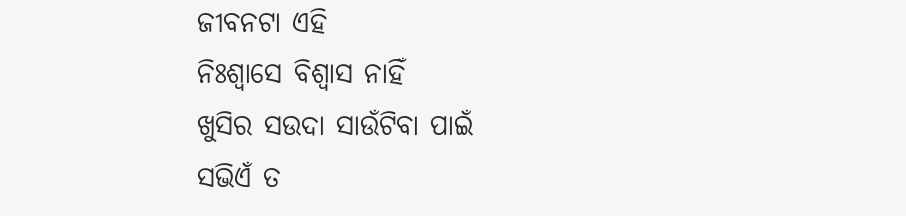ଜୀବନଟା ଏହି
ନିଃଶ୍ବାସେ ବିଶ୍ୱାସ ନାହିଁ
ଖୁସିର ସଉଦା ସାଉଁଟିବା ପାଇଁ
ସଭିଏଁ ତ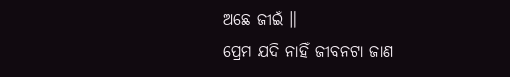ଅଛେ ଜୀଇଁ ॥
ପ୍ରେମ ଯଦି ନାହିଁ ଜୀବନଟା ଜାଣ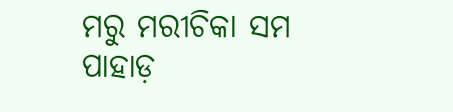ମରୁ ମରୀଚିକା ସମ
ପାହାଡ଼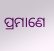ପ୍ରମାଣେ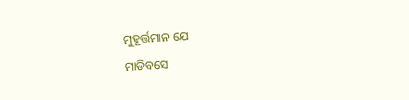ମୁହୂର୍ତ୍ତମାନ ଯେ
ମାଡିବସେ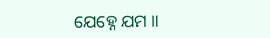ଯେହ୍ନେ ଯମ ॥